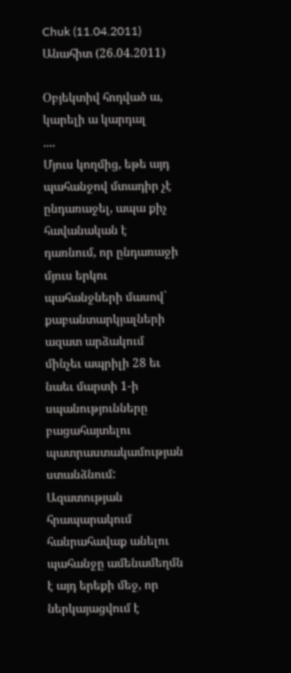Chuk (11.04.2011)
Անահիտ (26.04.2011)

Օբյեկտիվ հոդված ա, կարելի ա կարդալ
....
Մյուս կողմից, եթե այդ պահանջով մտադիր չէ ընդառաջել, ապա քիչ հավանական է դառնում, որ ընդառաջի մյուս երկու պահանջների մասով` քաբանտարկյալների ազատ արձակում մինչեւ ապրիլի 28 եւ նաեւ մարտի 1-ի սպանությունները բացահայտելու պատրաստակամության ստանձնում: Ազատության հրապարակում հանրահավաք անելու պահանջը ամենամեղմն է այդ երեքի մեջ, որ ներկայացվում է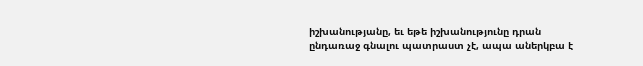իշխանությանը, եւ եթե իշխանությունը դրան ընդառաջ գնալու պատրաստ չէ, ապա աներկբա է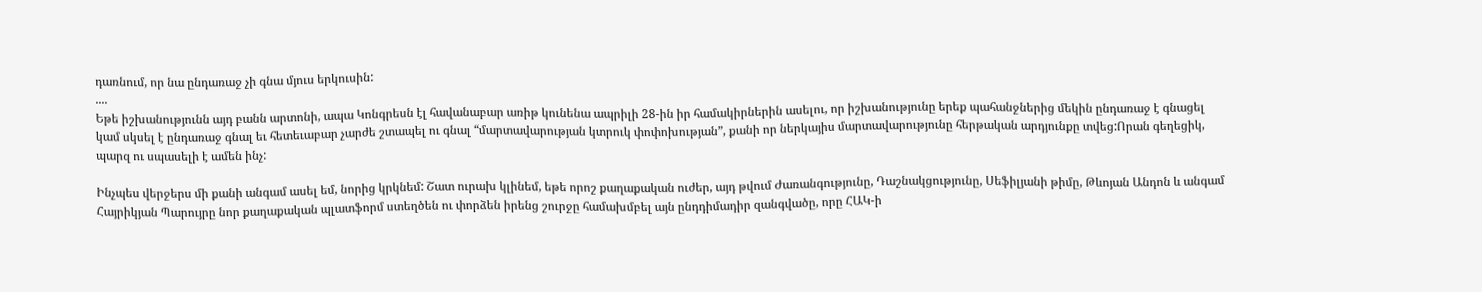դառնում, որ նա ընդառաջ չի գնա մյուս երկուսին:
....
Եթե իշխանությունն այդ բանն արտոնի, ապա Կոնգրեսն էլ հավանաբար առիթ կունենա ապրիլի 28-ին իր համակիրներին ասելու, որ իշխանությունը երեք պահանջներից մեկին ընդառաջ է գնացել կամ սկսել է ընդառաջ գնալ եւ հետեւաբար չարժե շտապել ու գնալ “մարտավարության կտրուկ փոփոխության”, քանի որ ներկայիս մարտավարությունը հերթական արդյունքը տվեց:Որան գեղեցիկ, պարզ ու սպասելի է ամեն ինչ:

Ինչպես վերջերս մի քանի անգամ ասել եմ, նորից կրկնեմ: Շատ ուրախ կլինեմ, եթե որոշ քաղաքական ուժեր, այդ թվում Ժառանգությունը, Դաշնակցությունը, Սեֆիլյանի թիմը, Թևոյան Անդոն և անգամ Հայրիկյան Պարույրը նոր քաղաքական պլատֆորմ ստեղծեն ու փորձեն իրենց շուրջը համախմբել այն ընդդիմադիր զանգվածը, որը ՀԱԿ-ի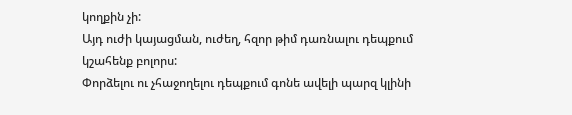կողքին չի:
Այդ ուժի կայացման, ուժեղ, հզոր թիմ դառնալու դեպքում կշահենք բոլորս:
Փորձելու ու չհաջողելու դեպքում գոնե ավելի պարզ կլինի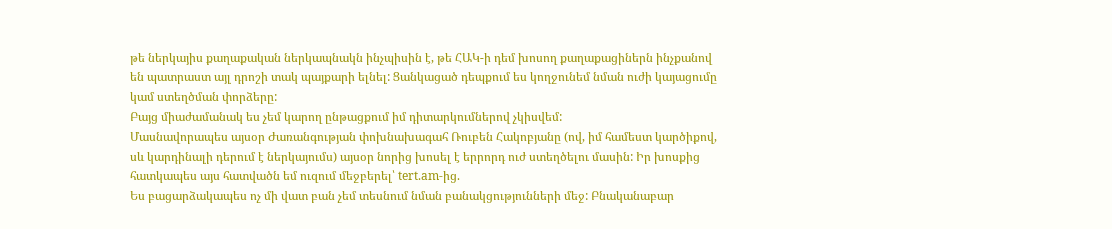թե ներկայիս քաղաքական ներկապնակն ինչպիսին է, թե ՀԱԿ-ի դեմ խոսող քաղաքացիներն ինչքանով են պատրաստ այլ դրոշի տակ պայքարի ելնել: Ցանկացած դեպքում ես կողջունեմ նման ուժի կայացումը կամ ստեղծման փորձերը:
Բայց միաժամանակ ես չեմ կարող ընթացքում իմ դիտարկումներով չկիսվեմ:
Մասնավորապես այսօր Ժառանգության փոխնախագահ Ռուբեն Հակոբյանը (ով, իմ համեստ կարծիքով, սև կարդինալի դերում է ներկայումս) այսօր նորից խոսել է երրորդ ուժ ստեղծելու մասին: Իր խոսքից հատկապես այս հատվածն եմ ուզում մեջբերել՝ tert.am-ից.
Ես բացարձակապես ոչ մի վատ բան չեմ տեսնում նման բանակցությունների մեջ: Բնականաբար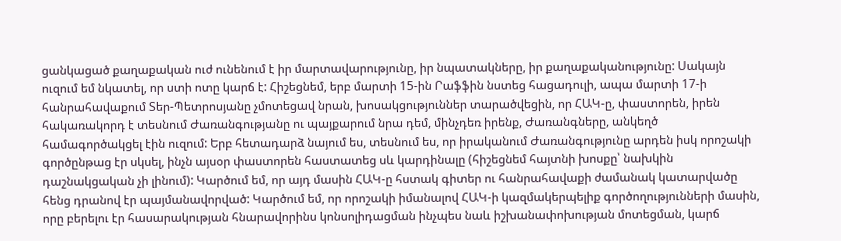ցանկացած քաղաքական ուժ ունենում է իր մարտավարությունը, իր նպատակները, իր քաղաքականությունը: Սակայն ուզում եմ նկատել, որ ստի ոտը կարճ է: Հիշեցնեմ, երբ մարտի 15-ին Րաֆֆին նստեց հացադուլի, ապա մարտի 17-ի հանրահավաքում Տեր-Պետրոսյանը չմոտեցավ նրան, խոսակցություններ տարածվեցին, որ ՀԱԿ-ը, փաստորեն, իրեն հակառակորդ է տեսնում Ժառանգությանը ու պայքարում նրա դեմ, մինչդեռ իրենք, Ժառանգները, անկեղծ համագործակցել էին ուզում: Երբ հետադարձ նայում ես, տեսնում ես, որ իրականում Ժառանգությունը արդեն իսկ որոշակի գործընթաց էր սկսել, ինչն այսօր փաստորեն հաստատեց սև կարդինալը (հիշեցնեմ հայտնի խոսքը՝ նախկին դաշնակցական չի լինում): Կարծում եմ, որ այդ մասին ՀԱԿ-ը հստակ գիտեր ու հանրահավաքի ժամանակ կատարվածը հենց դրանով էր պայմանավորված: Կարծում եմ, որ որոշակի իմանալով ՀԱԿ-ի կազմակերպելիք գործողությունների մասին, որը բերելու էր հասարակության հնարավորինս կոնսոլիդացման ինչպես նաև իշխանափոխության մոտեցման, կարճ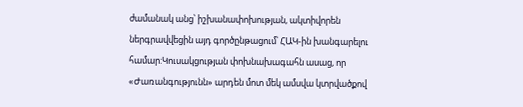ժամանակ անց՝ իշխանափոխության, ակտիվորեն ներգրավվեցին այդ գործընթացում՝ ՀԱԿ-ին խանգարելու համար:Կուսակցության փոխնախագահն ասաց, որ «Ժառանգությունն» արդեն մոտ մեկ ամսվա կտրվածքով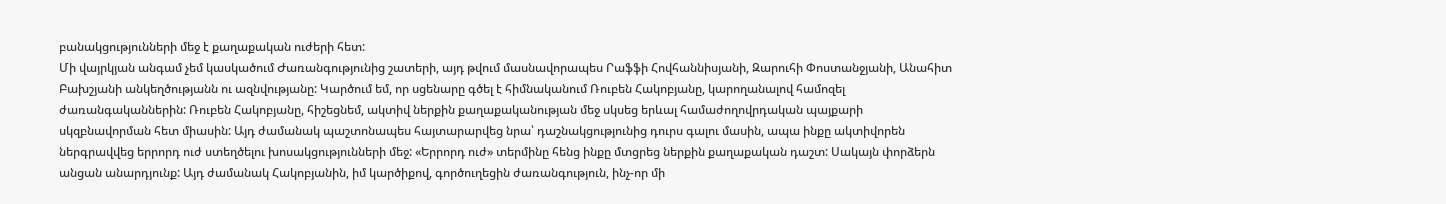բանակցությունների մեջ է քաղաքական ուժերի հետ:
Մի վայրկյան անգամ չեմ կասկածում Ժառանգությունից շատերի, այդ թվում մասնավորապես Րաֆֆի Հովհաննիսյանի, Զարուհի Փոստանջյանի, Անահիտ Բախշյանի անկեղծությանն ու ազնվությանը: Կարծում եմ, որ սցենարը գծել է հիմնականում Ռուբեն Հակոբյանը, կարողանալով համոզել ժառանգականներին: Ռուբեն Հակոբյանը, հիշեցնեմ, ակտիվ ներքին քաղաքականության մեջ սկսեց երևալ համաժողովրդական պայքարի սկզբնավորման հետ միասին: Այդ ժամանակ պաշտոնապես հայտարարվեց նրա՝ դաշնակցությունից դուրս գալու մասին, ապա ինքը ակտիվորեն ներգրավվեց երրորդ ուժ ստեղծելու խոսակցությունների մեջ: «Երրորդ ուժ» տերմինը հենց ինքը մտցրեց ներքին քաղաքական դաշտ: Սակայն փորձերն անցան անարդյունք: Այդ ժամանակ Հակոբյանին, իմ կարծիքով, գործուղեցին ժառանգություն, ինչ-որ մի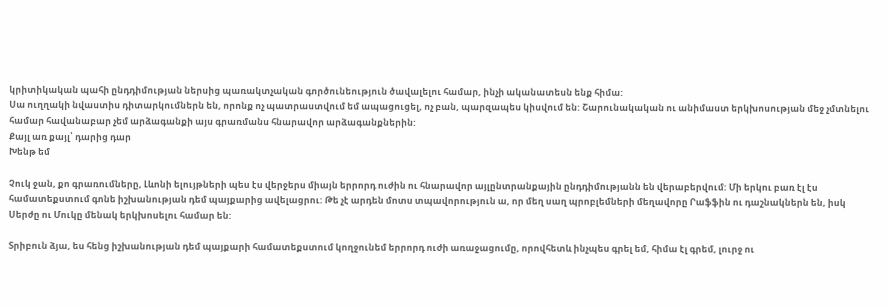կրիտիկական պահի ընդդիմության ներսից պառակտչական գործունեություն ծավալելու համար, ինչի ականատեսն ենք հիմա:
Սա ուղղակի նվաստիս դիտարկումներն են, որոնք ոչ պատրաստվում եմ ապացուցել, ոչ բան, պարզապես կիսվում են: Շարունակական ու անիմաստ երկխոսության մեջ չմտնելու համար հավանաբար չեմ արձագանքի այս գրառմանս հնարավոր արձագանքներին:
Քայլ առ քայլ՝ դարից դար
Խենթ եմ

Չուկ ջան, քո գրառումները, Լևոնի ելույթների պես էս վերջերս միայն երրորդ ուժին ու հնարավոր այլընտրանքային ընդդիմությանն են վերաբերվում: Մի երկու բառ էլ էս համատեքստում գոնե իշխանության դեմ պայքարից ավելացրու: Թե չէ արդեն մոտս տպավորություն ա, որ մեղ սաղ պրոբլեմների մեղավորը Րաֆֆին ու դաշնակներն են, իսկ Սերժը ու Մուկը մենակ երկխոսելու համար են:

Տրիբուն ձյա, ես հենց իշխանության դեմ պայքարի համատեքստում կողջունեմ երրորդ ուժի առաջացումը, որովհետև ինչպես գրել եմ, հիմա էլ գրեմ, լուրջ ու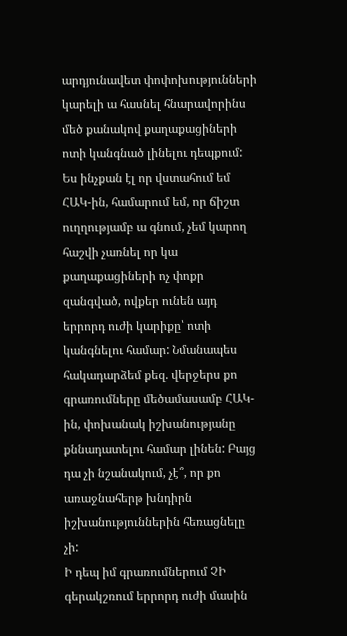արդյունավետ փոփոխությունների կարելի ա հասնել հնարավորինս մեծ քանակով քաղաքացիների ոտի կանգնած լինելու դեպքում: Ես ինչքան էլ որ վստահում եմ ՀԱԿ-ին, համարում եմ, որ ճիշտ ուղղությամբ ա գնում, չեմ կարող հաշվի չառնել որ կա քաղաքացիների ոչ փոքր զանգված, ովքեր ունեն այդ երրորդ ուժի կարիքը՝ ոտի կանգնելու համար: Նմանապես հակադարձեմ քեզ. վերջերս քո գրառումները մեծամասամբ ՀԱԿ-ին, փոխանակ իշխանությանը քննադատելու համար լինեն: Բայց դա չի նշանակում, չէ՞, որ քո առաջնահերթ խնդիրն իշխանություններին հեռացնելը չի:
Ի դեպ իմ գրառումներում ՉԻ գերակշռում երրորդ ուժի մասին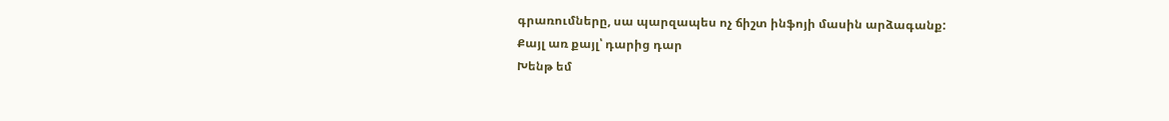գրառումները, սա պարզապես ոչ ճիշտ ինֆոյի մասին արձագանք:
Քայլ առ քայլ՝ դարից դար
Խենթ եմ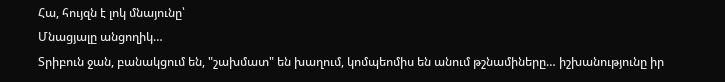Հա, հույզն է լոկ մնայունը՝
Մնացյալը անցողիկ…
Տրիբուն ջան, բանակցում են, "շախմատ" են խաղում, կոմպեոմիս են անում թշնամիները… իշխանությունը իր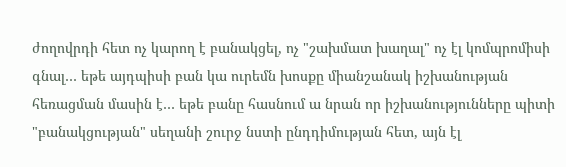ժողովրդի հետ ոչ կարող է բանակցել, ոչ "շախմատ խաղալ" ոչ էլ կոմպրոմիսի գնալ… եթե այդպիսի բան կա ուրեմն խոսքը միանշանակ իշխանության հեռացման մասին է… եթե բանը հասնում ա նրան որ իշխանությունները պիտի "բանակցության" սեղանի շուրջ նստի ընդդիմության հետ, այն էլ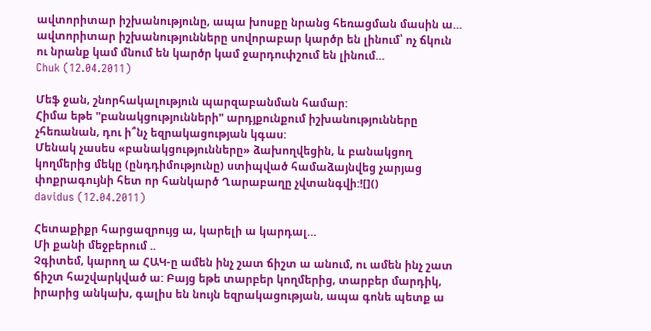ավտորիտար իշխանությունը, ապա խոսքը նրանց հեռացման մասին ա… ավտորիտար իշխանությունները սովորաբար կարծր են լինում՝ ոչ ճկուն ու նրանք կամ մնում են կարծր կամ ջարդուփշում են լինում…
Chuk (12.04.2011)

Մեֆ ջան, շնորհակալություն պարզաբանման համար:
Հիմա եթե "բանակցությունների" արդյքունքում իշխանությունները չհեռանան, դու ի՞նչ եզրակացության կգաս:
Մենակ չասես «բանակցությունները» ձախողվեցին, և բանակցող կողմերից մեկը (ընդդիմությունը) ստիպված համաձայնվեց չարյաց փոքրագույնի հետ որ հանկարծ Ղարաբաղը չվտանգվի:![]()
davidus (12.04.2011)

Հետաքիքր հարցազրույց ա, կարելի ա կարդալ…
Մի քանի մեջբերում ..
Չգիտեմ, կարող ա ՀԱԿ-ը ամեն ինչ շատ ճիշտ ա անում, ու ամեն ինչ շատ ճիշտ հաշվարկված ա: Բայց եթե տարբեր կողմերից, տարբեր մարդիկ, իրարից անկախ, գալիս են նույն եզրակացության, ապա գոնե պետք ա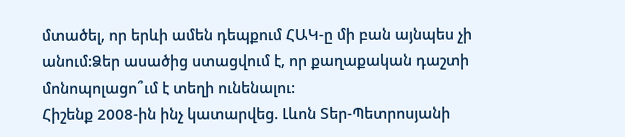մտածել, որ երևի ամեն դեպքում ՀԱԿ-ը մի բան այնպես չի անում:Ձեր ասածից ստացվում է, որ քաղաքական դաշտի մոնոպոլացո՞ւմ է տեղի ունենալու:
Հիշենք 2008-ին ինչ կատարվեց. Լևոն Տեր-Պետրոսյանի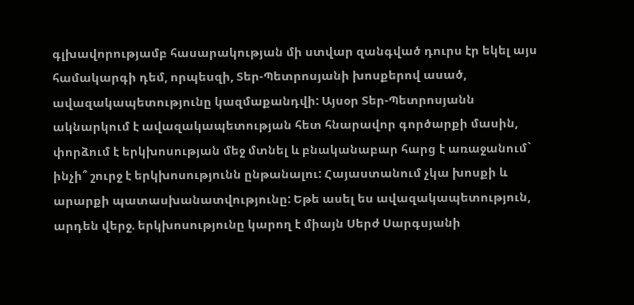գլխավորությամբ հասարակության մի ստվար զանգված դուրս էր եկել այս համակարգի դեմ, որպեսզի, Տեր-Պետրոսյանի խոսքերով ասած, ավազակապետությունը կազմաքանդվի: Այսօր Տեր-Պետրոսյանն ակնարկում է ավազակապետության հետ հնարավոր գործարքի մասին, փորձում է երկխոսության մեջ մտնել և բնականաբար հարց է առաջանում` ինչի՞ շուրջ է երկխոսությունն ընթանալու: Հայաստանում չկա խոսքի և արարքի պատասխանատվությունը: Եթե ասել ես ավազակապետություն, արդեն վերջ. երկխոսությունը կարող է միայն Սերժ Սարգսյանի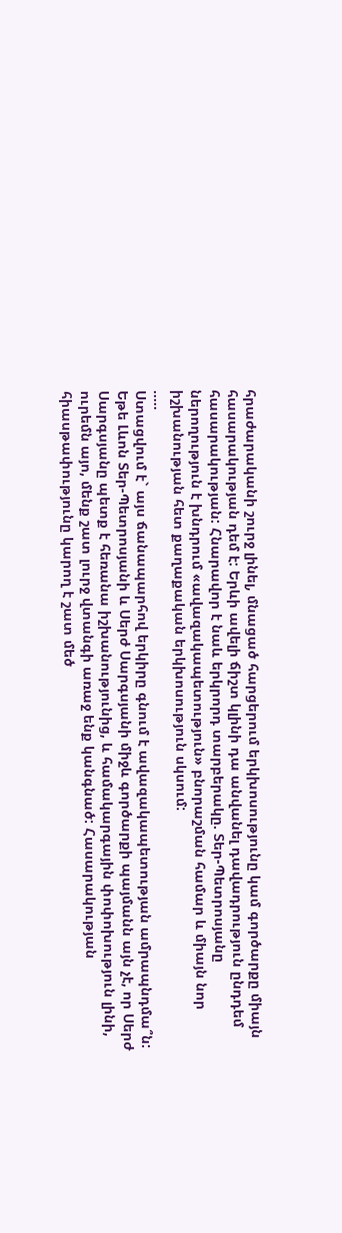հրաժարականի շուրջ լինել, մնացած հարցերում երկխոսությունը կամ գործարքը միայն հասարակության դեմ է: Երևի ավելի ճիշտ կլինի դա անվանել դավադրություն ընդդեմ հասարակության: Հնարավոր է նաև երկրորդ տարբերակը. Տեր-Պետրոսյանը ներողություն է խնդրում «ավազակապետություն» բնորաշման համար և միայն նոր իշխանության հետ քաղաքական երկխոսություն սկսում:
.....
Ստացվում է` այս ճանապարհով երկիրը գնում է ավազակապետության ամրապնդմա՞ն:
Եթե Լևոն Տեր-Պետրոսյանի և Սերժ Սարգսյանի միջև գործարքի պայմանն այն չէ, որ Սերժ Սարգսյանը պետք է հեռանա իշխանությունից, և համակարգային փոփոխություն լինի, ուրեմն այո, մենք շատ լուրջ վտանգի առաջ ենք կանգնած: Հասարակության հիասթափությունը կարող է շատ մեծ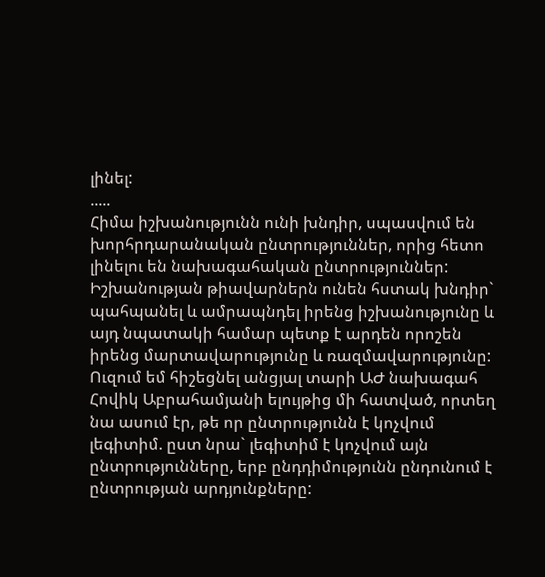լինել:
.....
Հիմա իշխանությունն ունի խնդիր, սպասվում են խորհրդարանական ընտրություններ, որից հետո լինելու են նախագահական ընտրություններ: Իշխանության թիավարներն ունեն հստակ խնդիր` պահպանել և ամրապնդել իրենց իշխանությունը և այդ նպատակի համար պետք է արդեն որոշեն իրենց մարտավարությունը և ռազմավարությունը: Ուզում եմ հիշեցնել անցյալ տարի ԱԺ նախագահ Հովիկ Աբրահամյանի ելույթից մի հատված, որտեղ նա ասում էր, թե որ ընտրությունն է կոչվում լեգիտիմ. ըստ նրա` լեգիտիմ է կոչվում այն ընտրությունները, երբ ընդդիմությունն ընդունում է ընտրության արդյունքները: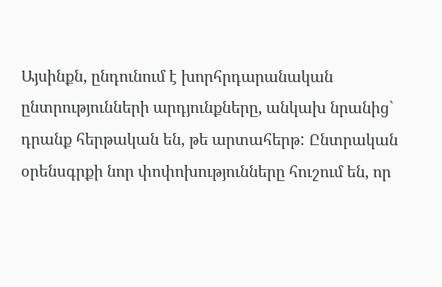Այսինքն, ընդունում է խորհրդարանական ընտրությունների արդյունքները, անկախ նրանից` դրանք հերթական են, թե արտահերթ: Ընտրական օրենսգրքի նոր փոփոխությունները հուշում են, որ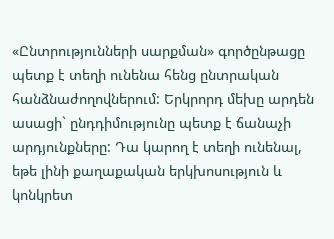«Ընտրությունների սարքման» գործընթացը պետք է տեղի ունենա հենց ընտրական հանձնաժողովներում: Երկրորդ մեխը արդեն ասացի` ընդդիմությունը պետք է ճանաչի արդյունքները: Դա կարող է տեղի ունենալ, եթե լինի քաղաքական երկխոսություն և կոնկրետ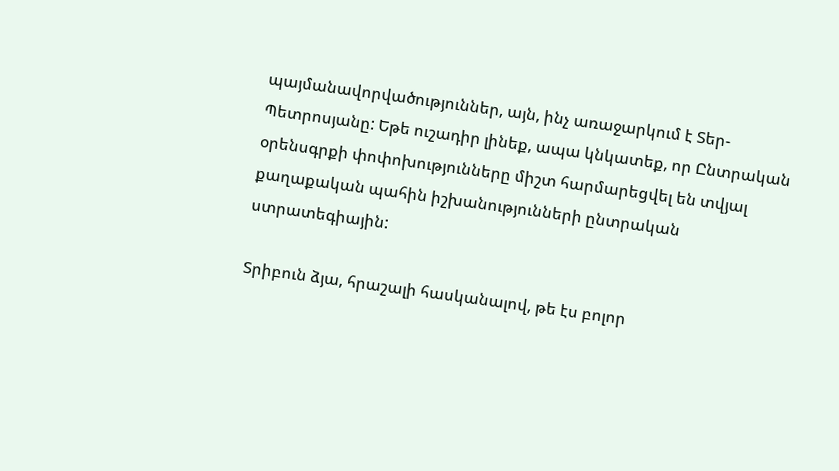պայմանավորվածություններ, այն, ինչ առաջարկում է Տեր-Պետրոսյանը: Եթե ուշադիր լինեք, ապա կնկատեք, որ Ընտրական օրենսգրքի փոփոխությունները միշտ հարմարեցվել են տվյալ քաղաքական պահին իշխանությունների ընտրական ստրատեգիային:

Տրիբուն ձյա, հրաշալի հասկանալով, թե էս բոլոր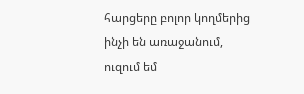հարցերը բոլոր կողմերից ինչի են առաջանում, ուզում եմ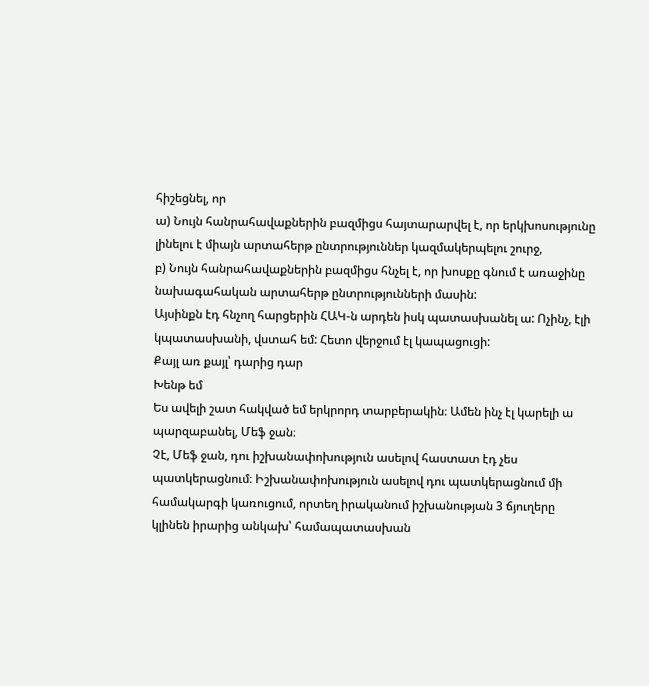հիշեցնել, որ
ա) Նույն հանրահավաքներին բազմիցս հայտարարվել է, որ երկխոսությունը լինելու է միայն արտահերթ ընտրություններ կազմակերպելու շուրջ,
բ) Նույն հանրահավաքներին բազմիցս հնչել է, որ խոսքը գնում է առաջինը նախագահական արտահերթ ընտրությունների մասին:
Այսինքն էդ հնչող հարցերին ՀԱԿ-ն արդեն իսկ պատասխանել ա: Ոչինչ, էլի կպատասխանի, վստահ եմ: Հետո վերջում էլ կապացուցի:
Քայլ առ քայլ՝ դարից դար
Խենթ եմ
Ես ավելի շատ հակված եմ երկրորդ տարբերակին։ Ամեն ինչ էլ կարելի ա պարզաբանել, Մեֆ ջան։
Չէ, Մեֆ ջան, դու իշխանափոխություն ասելով հաստատ էդ չես պատկերացնում։ Իշխանափոխություն ասելով դու պատկերացնում մի համակարգի կառուցում, որտեղ իրականում իշխանության 3 ճյուղերը կլինեն իրարից անկախ՝ համապատասխան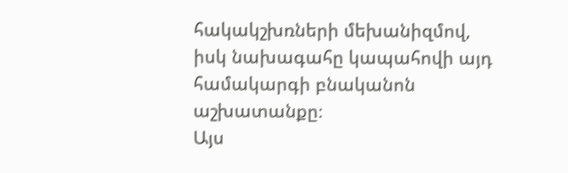հակակշխռների մեխանիզմով, իսկ նախագահը կապահովի այդ համակարգի բնականոն աշխատանքը։
Այս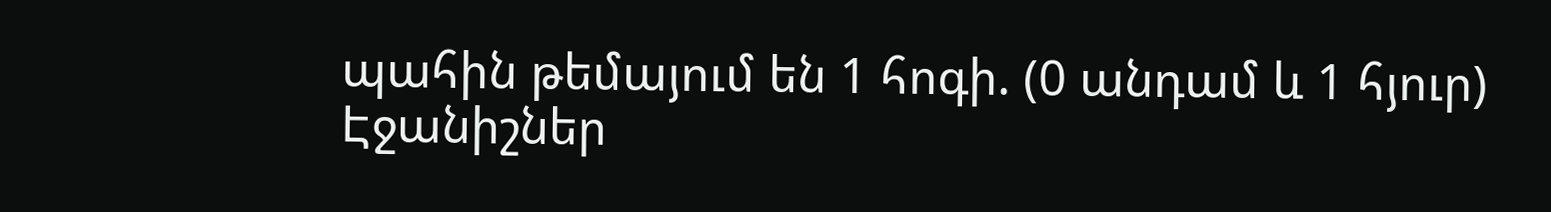պահին թեմայում են 1 հոգի. (0 անդամ և 1 հյուր)
Էջանիշներ